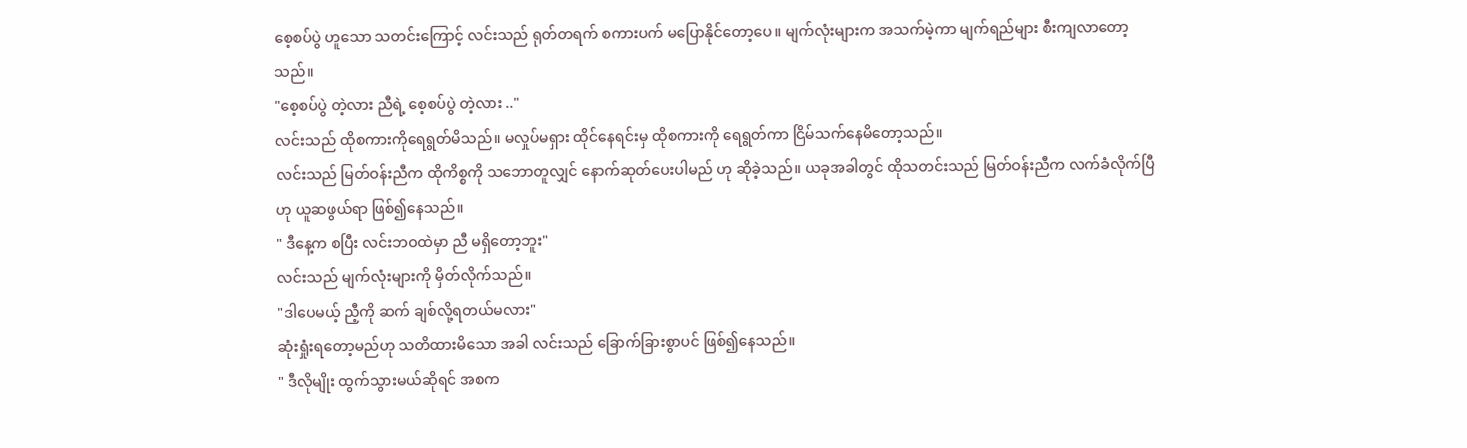စေ့စပ်ပွဲ ဟူသော သတင်းကြောင့် လင်းသည် ရုတ်တရက် စကားပက် မပြောနိုင်တော့ပေ။ မျက်လုံးများက အသက်မဲ့ကာ မျက်ရည်များ စီးကျလာတော့သည်။
"စေ့စပ်ပွဲ တဲ့လား ညီရဲ့ စေ့စပ်ပွဲ တဲ့လား .."
လင်းသည် ထိုစကားကိုရေရွတ်မိသည်။ မလှုပ်မရှား ထိုင်နေရင်းမှ ထိုစကားကို ရေရွတ်ကာ ငြိမ်သက်နေမိတော့သည်။
လင်းသည် မြတ်ဝန်းညီက ထိုကိစ္စကို သဘောတူလျှင် နောက်ဆုတ်ပေးပါမည် ဟု ဆိုခဲ့သည်။ ယခုအခါတွင် ထိုသတင်းသည် မြတ်ဝန်းညီက လက်ခံလိုက်ပြီဟု ယူဆဖွယ်ရာ ဖြစ်၍နေသည်။
" ဒီနေ့က စပြီး လင်းဘဝထဲမှာ ညီ မရှိတော့ဘူး"
လင်းသည် မျက်လုံးများကို မှိတ်လိုက်သည်။
"ဒါပေမယ့် ညီ့ကို ဆက် ချစ်လို့ရတယ်မလား"
ဆုံးရှုံးရတော့မည်ဟု သတိထားမိသော အခါ လင်းသည် ခြောက်ခြားစွာပင် ဖြစ်၍နေသည်။
" ဒီလိုမျိုး ထွက်သွားမယ်ဆိုရင် အစက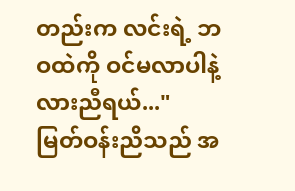တည်းက လင်းရဲ့ ဘဝထဲကို ဝင်မလာပါနဲ့လားညီရယ်..."
မြတ်ဝန်းညိသည် အ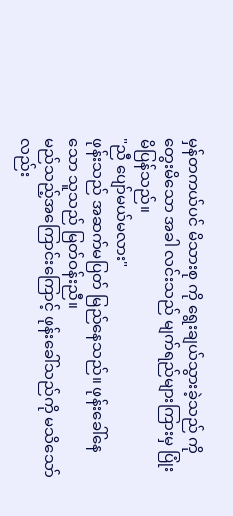မှန်တကယ်ပင် မိသားစု ကို ရွေးချယ်သွားခဲ့သည် ကို တွေးမိသော အခါ လင်းသည် မျက်ရည်များကြားမှ ပြုံးမိပြန်သည်။
"ညီ ပျော်မယ်မလား"
ဖုန်းသည် အဆက်မပြတ် မြည်နေသည်။ ဖုန်းခေါ်နေသော သူသည် မြတ်ဝန်းညီ။
မည်သည့်အကြောင်းကြောင့် ဖုန်းခေါ်သည်ကို မသိသော်လည်း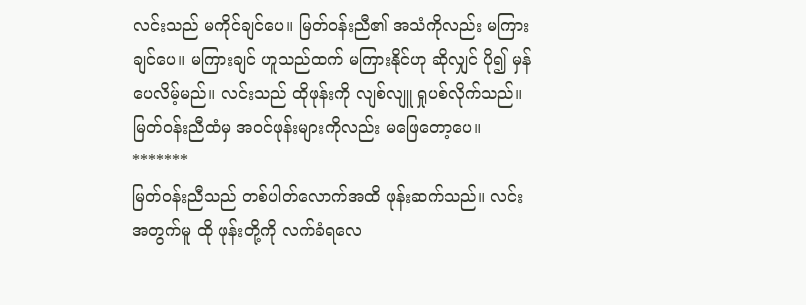လင်းသည် မကိုင်ချင်ပေ။ မြတ်ဝန်းညီ၏ အသံကိုလည်း မကြားချင်ပေ။ မကြားချင် ဟူသည်ထက် မကြားနိုင်ဟု ဆိုလျှင် ပို၍ မှန်ပေလိမ့်မည်။ လင်းသည် ထိုဖုန်းကို လျစ်လျူ ရှုပစ်လိုက်သည်။ မြတ်ဝန်းညီထံမှ အဝင်ဖုန်းများကိုလည်း မဖြေတော့ပေ။
*******
မြတ်ဝန်းညီသည် တစ်ပါတ်လောက်အထိ ဖုန်းဆက်သည်။ လင်းအတွက်မူ ထို ဖုန်းတို့ကို လက်ခံရလေ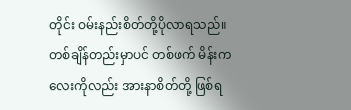တိုင်း ဝမ်းနည်းစိတ်တို့ပိုလာရသည်။ တစ်ချိန်တည်းမှာပင် တစ်ဖက် မိန်းကလေးကိုလည်း အားနာစိတ်တို့ ဖြစ်ရ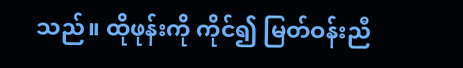သည်။ ထိုဖုန်းကို ကိုင်၍ မြတ်ဝန်းညီ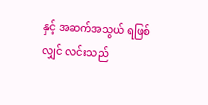နှင့် အဆက်အသွယ် ရဖြစ်လျှင် လင်းသည်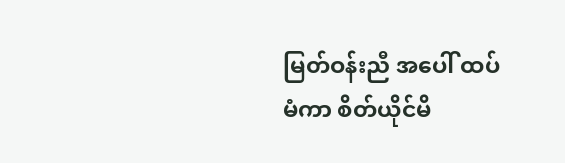မြတ်ဝန်းညီ အပေါ် ထပ်မံကာ စိတ်ယိုင်မိ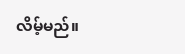လိမ့်မည်။